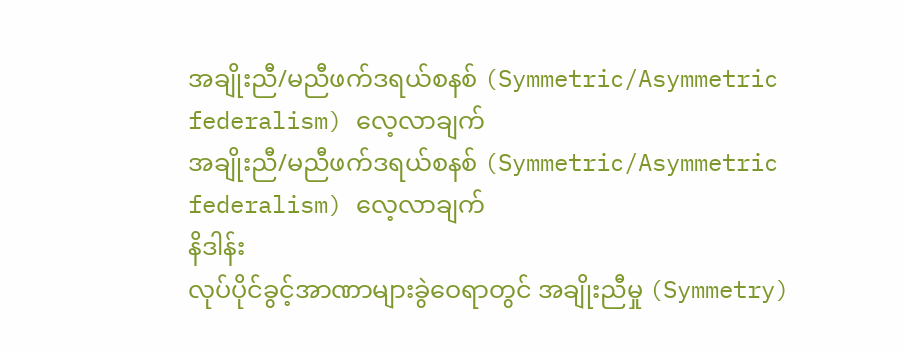အချိုးညီ/မညီဖက်ဒရယ်စနစ် (Symmetric/Asymmetric federalism) လေ့လာချက်
အချိုးညီ/မညီဖက်ဒရယ်စနစ် (Symmetric/Asymmetric federalism) လေ့လာချက်
နိဒါန်း
လုပ်ပိုင်ခွင့်အာဏာများခွဲဝေရာတွင် အချိုးညီမှု (Symmetry)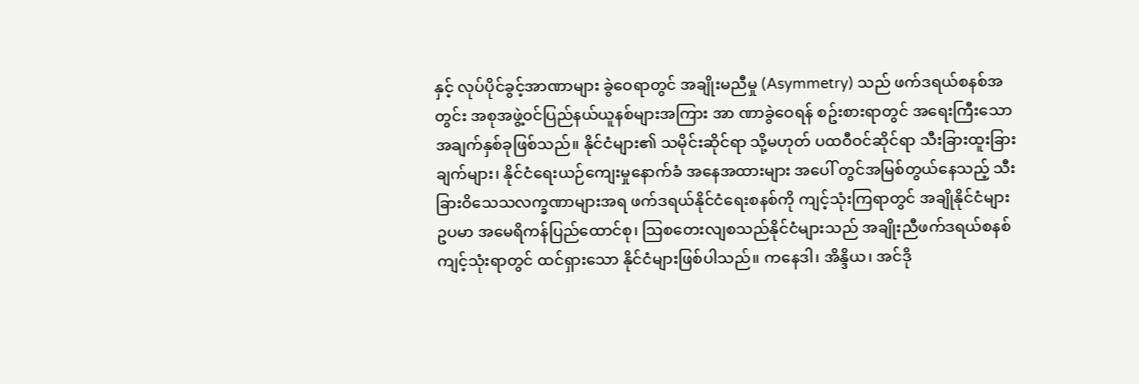နှင့် လုပ်ပိုင်ခွင့်အာဏာများ ခွဲဝေရာတွင် အချိုးမညီမှု (Asymmetry) သည် ဖက်ဒရယ်စနစ်အတွင်း အစုအဖွဲ့၀င်ပြည်နယ်ယူနစ်များအကြား အာ ဏာခွဲဝေရန် စဥ်းစားရာတွင် အရေးကြီးသော အချက်နှစ်ခုဖြစ်သည်။ နိုင်ငံများ၏ သမိုင်းဆိုင်ရာ သို့မဟုတ် ပထဝီဝင်ဆိုင်ရာ သီးခြားထူးခြားချက်များ၊ နိုင်ငံရေးယဉ်ကျေးမှုနောက်ခံ အနေအထားများ အပေါ် တွင်အမြစ်တွယ်နေသည့် သီးခြားဝိသေသလက္ခဏာများအရ ဖက်ဒရယ်နိုင်ငံရေးစနစ်ကို ကျင့်သုံးကြရာတွင် အချိုနိုင်ငံများ ဥပမာ အမေရိကန်ပြည်ထောင်စု၊ သြစတေးလျစသည်နိုင်ငံများသည် အချိုးညီဖက်ဒရယ်စနစ် ကျင့်သုံးရာတွင် ထင်ရှားသော နိုင်ငံများဖြစ်ပါသည်။ ကနေဒါ၊ အိန္ဒိယ၊ အင်ဒို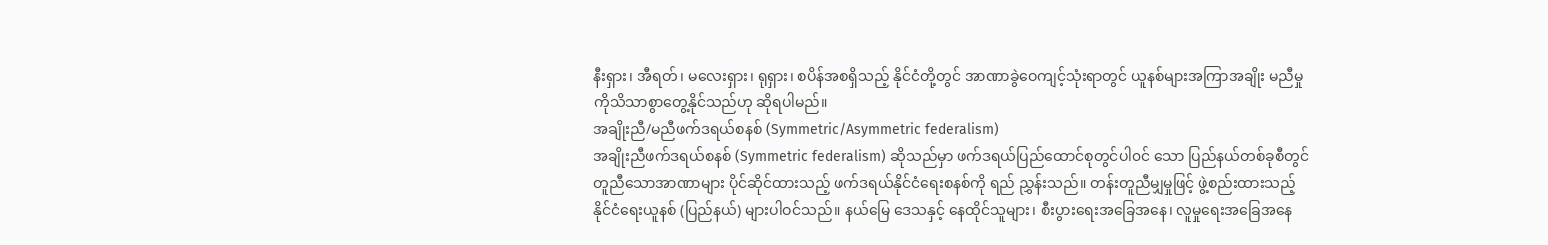နီးရှား၊ အီရတ်၊ မလေးရှား၊ ရုရှား၊ စပိန်အစရှိသည့် နိုင်ငံတို့တွင် အာဏာခွဲဝေကျင့်သုံးရာတွင် ယူနစ်များအကြာအချိုး မညီမှုကိုသိသာစွာတွေ့နိုင်သည်ဟု ဆိုရပါမည်။
အချိုးညီ/မညီဖက်ဒရယ်စနစ် (Symmetric/Asymmetric federalism)
အချိုးညီဖက်ဒရယ်စနစ် (Symmetric federalism) ဆိုသည်မှာ ဖက်ဒရယ်ပြည်ထောင်စုတွင်ပါ၀င် သော ပြည်နယ်တစ်ခုစီတွင် တူညီသောအာဏာများ ပိုင်ဆိုင်ထားသည့် ဖက်ဒရယ်နိုင်ငံရေးစနစ်ကို ရည် ညွှန်းသည်။ တန်းတူညီမျှမှုဖြင့် ဖွဲ့စည်းထားသည့် နိုင်ငံရေးယူနစ် (ပြည်နယ်) များပါဝင်သည်။ နယ်မြေ ဒေသနှင့် နေထိုင်သူများ၊ စီးပွားရေးအခြေအနေ၊ လူမှုရေးအခြေအနေ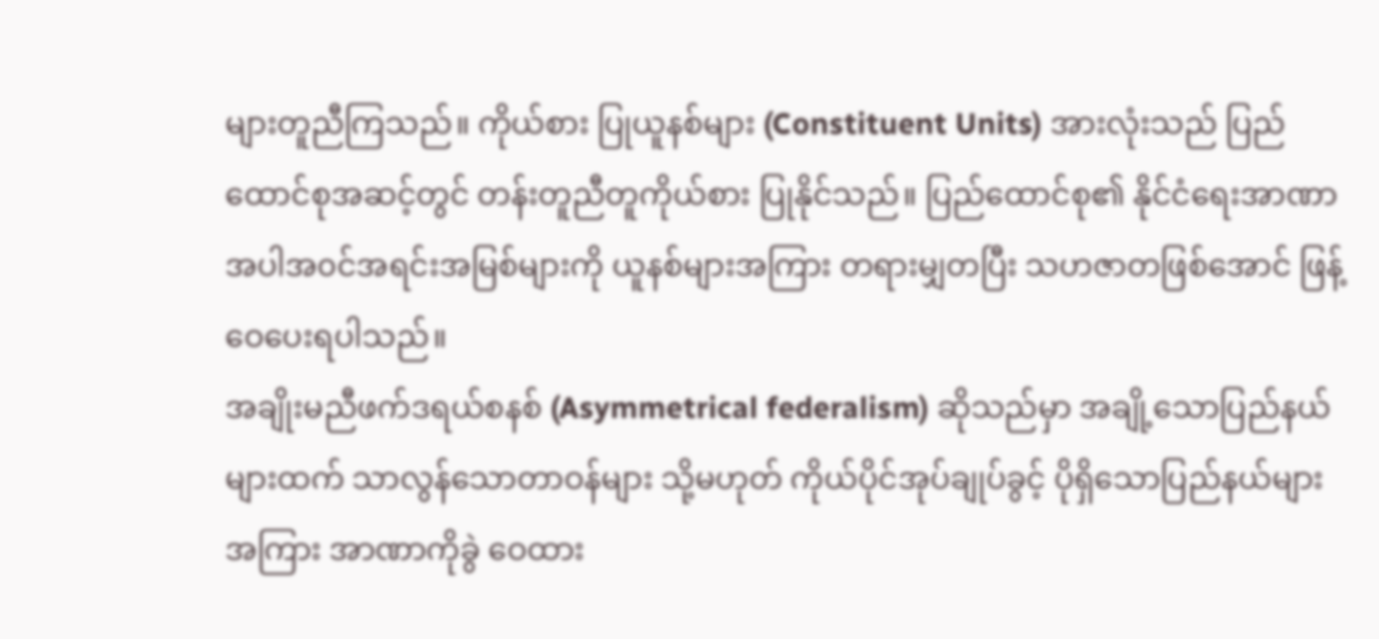များတူညီကြသည်။ ကိုယ်စား ပြုယူနစ်များ (Constituent Units) အားလုံးသည် ပြည်ထောင်စုအဆင့်တွင် တန်းတူညီတူကိုယ်စား ပြုနိုင်သည်။ ပြည်ထောင်စု၏ နိုင်ငံရေးအာဏာအပါအ၀င်အရင်းအမြစ်များကို ယူနစ်များအကြား တရားမျှတပြီး သဟဇာတဖြစ်အောင် ဖြန့်ဝေပေးရပါသည်။
အချိုးမညီဖက်ဒရယ်စနစ် (Asymmetrical federalism) ဆိုသည်မှာ အချို့သောပြည်နယ်များထက် သာလွန်သောတာဝန်များ သို့မဟုတ် ကိုယ်ပိုင်အုပ်ချုပ်ခွင့် ပိုရှိသောပြည်နယ်များအကြား အာဏာကိုခွဲ ဝေထား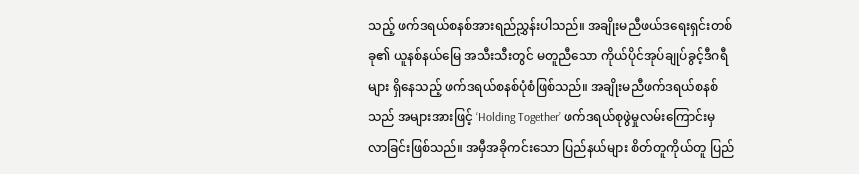သည့် ဖက်ဒရယ်စနစ်အားရည်ညွှန်းပါသည်။ အချိုးမညီဖယ်ဒရေးရှင်းတစ်ခု၏ ယူနစ်နယ်မြေ အသီးသီးတွင် မတူညီသော ကိုယ်ပိုင်အုပ်ချုပ်ခွင့်ဒီဂရီများ ရှိနေသည့် ဖက်ဒရယ်စနစ်ပုံစံဖြစ်သည်။ အချိုးမညီဖက်ဒရယ်စနစ်သည် အများအားဖြင့် ‘Holding Together’ ဖက်ဒရယ်စုဖွဲမှုလမ်းကြောင်းမှ လာခြင်းဖြစ်သည်။ အမှီအခိုကင်းသော ပြည်နယ်များ စိတ်တူကိုယ်တူ ပြည်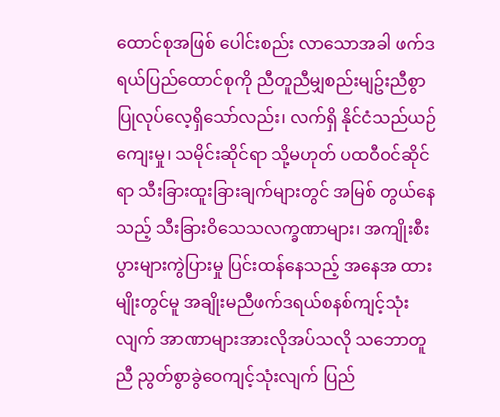ထောင်စုအဖြစ် ပေါင်းစည်း လာသောအခါ ဖက်ဒရယ်ပြည်ထောင်စုကို ညီတူညီမျှစည်းမျဥ်းညီစွာ ပြုလုပ်လေ့ရှိသော်လည်း၊ လက်ရှိ နိုင်ငံသည်ယဉ်ကျေးမှု၊ သမိုင်းဆိုင်ရာ သို့မဟုတ် ပထဝီဝင်ဆိုင်ရာ သီးခြားထူးခြားချက်များတွင် အမြစ် တွယ်နေသည့် သီးခြားဝိသေသလက္ခဏာများ၊ အကျိုးစီးပွားများကွဲပြားမှု ပြင်းထန်နေသည့် အနေအ ထားမျိုးတွင်မူ အချိုးမညီဖက်ဒရယ်စနစ်ကျင့်သုံးလျက် အာဏာများအားလိုအပ်သလို သဘောတူညီ ညွတ်စွာခွဲဝေကျင့်သုံးလျက် ပြည်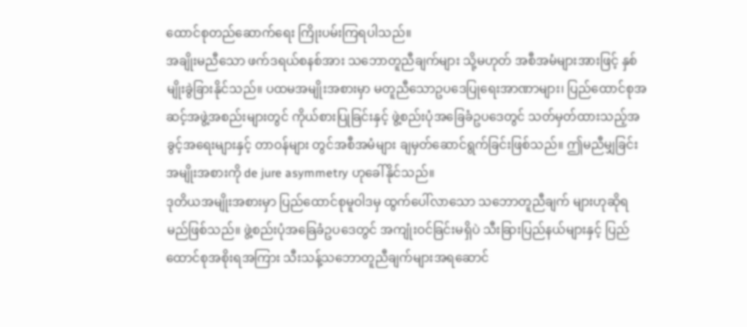ထောင်စုတည်ဆောက်ရေး ကြိုးပမ်းကြရပါသည်။
အချိုးမညီသော ဖက်ဒရယ်စနစ်အား သဘောတူညီချက်များ သို့မဟုတ် အစီအမံများအားဖြင့် နှစ်မျိုးခွဲခြားနိုင်သည်။ ပထမအမျိုးအစားမှာ မတူညီသောဥပဒေပြုရေးအာဏာများ၊ ပြည်ထောင်စုအဆင့်အဖွဲ့အစည်းများတွင် ကိုယ်စားပြုခြင်းနှင့် ဖွဲ့စည်းပုံအခြေခံဥပဒေတွင် သတ်မှတ်ထားသည့်အခွင့်အရေးများနှင့် တာဝန်များ တွင်အစီအမံများ ချမှတ်ဆောင်ရွက်ခြင်းဖြစ်သည်။ ဤမညီမျှခြင်းအမျိုးအစားကို de jure asymmetry ဟုခေါ်နိုင်သည်။
ဒုတိယအမျိုးအစားမှာ ပြည်ထောင်စုမူဝါဒမှ ထွက်ပေါ်လာသော သဘောတူညီချက် များဟုဆိုရမည်ဖြစ်သည်။ ဖွဲ့စည်းပုံအခြေခံဥပဒေတွင် အကျုံးဝင်ခြင်းမရှိပဲ သီးခြားပြည်နယ်များနှင့် ပြည်ထောင်စုအစိုးရအကြား သီးသန့်သဘောတူညီချက်များအရဆောင်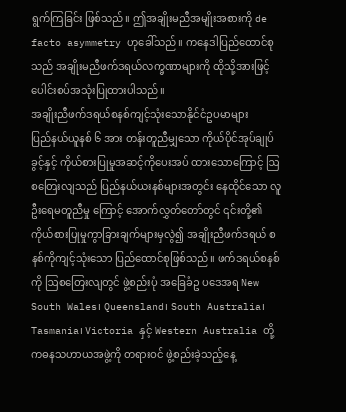ရွက်ကြခြင်း ဖြစ်သည်။ ဤအချိုးမညီအမျိုးအစားကို de facto asymmetry ဟုခေါ်သည်။ ကနေဒါပြည်ထောင်စုသည် အချိုးမညီဖက်ဒရယ်လက္ခဏာများကို ထိုသို့အားဖြင့် ပေါင်းစပ်အသုံးပြုထားပါသည်။
အချိုးညီဖက်ဒရယ်စနစ်ကျင့်သုံးသောနိုင်ငံဥပမာများ
ပြည်နယ်ယူနစ် ၆ အား တန်းတူညီမျှသော ကိုယ်ပိုင်အုပ်ချုပ်ခွင့်နှင့် ကိုယ်စားပြုမှုအဆင့်ကိုပေးအပ် ထားသောကြောင့် ဩစတြေးလျသည် ပြည်နယ်ယးနစ်များအတွင်း နေထိုင်သော လူဦးရေမတူညီမှု ကြောင့် အောက်လွှတ်တော်တွင် ၎င်းတို့၏ ကိုယ်စားပြုမှုကွာခြားချက်များမှလွဲ၍ အချိုးညီဖက်ဒရယ် စနစ်ကိုကျင့်သုံးသော ပြည်ထောင်စုဖြစ်သည်။ ဖက်ဒရယ်စနစ်ကို ဩစတြေးလျတွင် ဖွဲ့စည်းပုံ အခြေခံဥ ပဒေအရ New South Wales၊ Queensland၊ South Australia၊ Tasmania၊ Victoria နှင့် Western Australia တို့ကဓနသဟာယအဖွဲ့ကို တရားဝင် ဖွဲ့စည်းခဲ့သည့်နေ့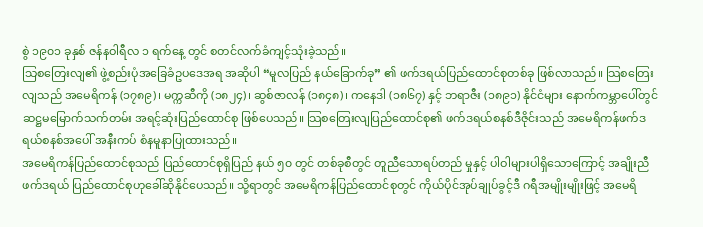စွဲ ၁၉၀၁ ခုနှစ် ဇန်နဝါရီလ ၁ ရက်နေ့ တွင် စတင်လက်ခံကျင့်သုံးခဲ့သည်။
သြစတြေးလျ၏ ဖွဲ့စည်းပုံအခြေခံဥပဒေအရ အဆိုပါ “မူလပြည် နယ်ခြောက်ခု” ၏ ဖက်ဒရယ်ပြည်ထောင်စုတစ်ခု ဖြစ်လာသည်။ သြစတြေးလျသည် အမေရိကန် (၁၇၈၉)၊ မက္ကဆီကို (၁၈၂၄)၊ ဆွစ်ဇာလန် (၁၈၄၈)၊ ကနေဒါ (၁၈၆၇) နှင့် ဘရာဇီး (၁၈၉၁) နိုင်ငံများ နောက်ကမ္ဘာပေါ်တွင် ဆဋ္ဌမမြောက်သက်တမ်း အရင့်ဆုံးပြည်ထောင်စု ဖြစ်ပေသည်။ သြစတြေးလျပြည်ထောင်စု၏ ဖက်ဒရယ်စနစ်ဒီဇိုင်းသည် အမေရိကန်ဖက်ဒရယ်စနစ်အပေါ် အနီးကပ် စံနမူနာပြုထားသည်။
အမေရိကန်ပြည်ထောင်စုသည် ပြည်ထောင်စုရှိပြည် နယ် ၅၀ တွင် တစ်ခုစီတွင် တူညီသောရပ်တည် မှုနှင့် ပါဝါများပါရှိသောကြောင့် အချိုးညီဖက်ဒရယ် ပြည်ထောင်စုဟုခေါ်ဆိုနိုင်ပေသည်။ သို့ရာတွင် အမေရိကန်ပြည်ထောင်စုတွင် ကိုယ်ပိုင်အုပ်ချုပ်ခွင့်ဒီ ဂရီအမျိုးမျိုးဖြင့် အမေရိ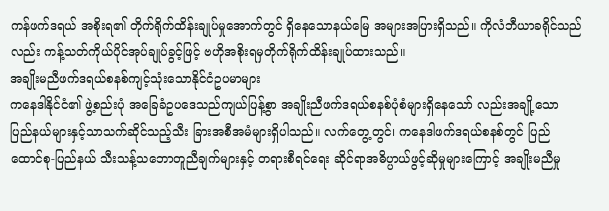ကန်ဖက်ဒရယ် အစိုးရ၏ တိုက်ရိုက်ထိန်းချုပ်မှုအောက်တွင် ရှိနေသောနယ်မြေ အများအပြားရှိသည်။ ကိုလံဘီယာခရိုင်သည် လည်း ကန့်သတ်ကိုယ်ပိုင်အုပ်ချုပ်ခွင့်ဖြင့် ဗဟိုအစိုးရမှတိုက်ရိုက်ထိန်းချုပ်ထားသည်။
အချိုးမညီဖက်ဒရယ်စနစ်ကျင့်သုံးသောနိုင်ငံဥပမာများ
ကနေဒါနိုင်ငံ၏ ဖွဲ့စည်းပုံ အခြေခံဥပဒေသည်ကျယ်ပြန့်စွာ အချိုးညီဖက်ဒရယ်စနစ်ပုံစံများရှိနေသော် လည်းအချို့သော ပြည်နယ်များနှင့်သာသက်ဆိုင်သည့်သီး ခြားအစီအမံများရှိပါသည်။ လက်တွေ့တွင်၊ ကနေဒါဖက်ဒရယ်စနစ်တွင် ပြည်ထောင်စု-ပြည်နယ် သီးသန့်သဘောတူညီချက်များနှင့် တရားစီရင်ရေး ဆိုင်ရာအဓိပ္ပာယ်ဖွင့်ဆိုမှုများကြောင့် အချိုးမညီမှု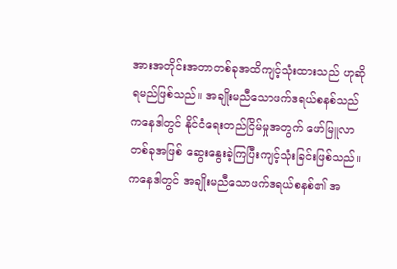အားအတိုင်းအတာတစ်ခုအထိကျင့်သုံးထားသည် ဟုဆိုရမည်ဖြစ်သည်။ အချိုးမညီသောဖက်ဒရယ်စနစ်သည်ကနေဒါတွင် နိုင်ငံရေးတည်ငြိမ်မှုအတွက် ဖော်မြူလာတစ်ခုအဖြစ် ဆွေးနွေးခဲ့ကြပြီးကျင့်သုံးခြင်းဖြစ်သည်။
ကနေဒါတွင် အချိုးမညီသောဖက်ဒရယ်စနစ်၏ အ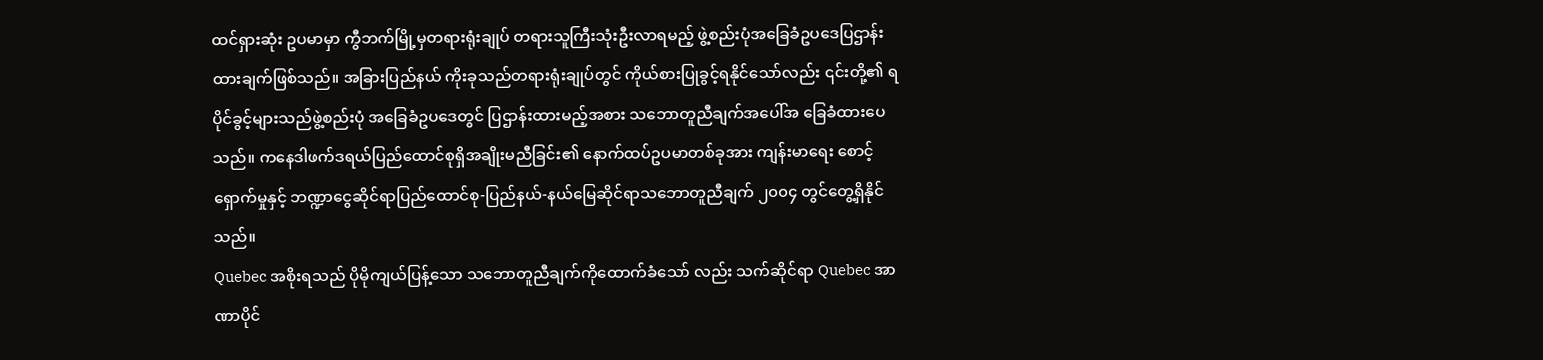ထင်ရှားဆုံး ဥပမာမှာ ကွီဘက်မြို့မှတရားရုံးချုပ် တရားသူကြီးသုံးဦးလာရမည့် ဖွဲ့စည်းပုံအခြေခံဥပဒေပြဌာန်းထားချက်ဖြစ်သည်။ အခြားပြည်နယ် ကိုးခုသည်တရားရုံးချုပ်တွင် ကိုယ်စားပြုခွင့်ရနိုင်သော်လည်း ၎င်းတို့၏ ရပိုင်ခွင့်များသည်ဖွဲ့စည်းပုံ အခြေခံဥပဒေတွင် ပြဌာန်းထားမည့်အစား သဘောတူညီချက်အပေါ်အ ခြေခံထားပေသည်။ ကနေဒါဖက်ဒရယ်ပြည်ထောင်စုရှိအချိုးမညီခြင်း၏ နောက်ထပ်ဥပမာတစ်ခုအား ကျန်းမာရေး စောင့်ရှောက်မှုနှင့် ဘဏ္ဍာငွေဆိုင်ရာပြည်ထောင်စု-ပြည်နယ်-နယ်မြေဆိုင်ရာသဘောတူညီချက် ၂၀၀၄ တွင်တွေ့ရှိနိုင်သည်။
Quebec အစိုးရသည် ပိုမိုကျယ်ပြန့်သော သဘောတူညီချက်ကိုထောက်ခံသော် လည်း သက်ဆိုင်ရာ Quebec အာဏာပိုင်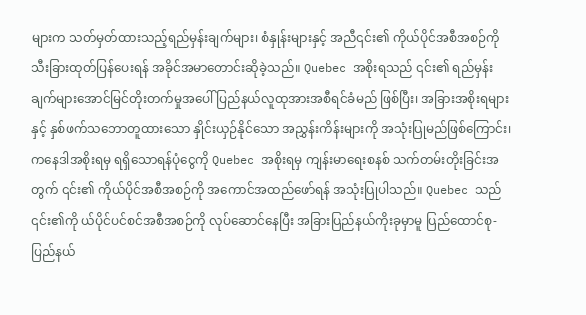များက သတ်မှတ်ထားသည့်ရည်မှန်းချက်များ၊ စံနှုန်းများနှင့် အညီ၎င်း၏ ကိုယ်ပိုင်အစီအစဉ်ကို သီးခြားထုတ်ပြန်ပေးရန် အခိုင်အမာတောင်းဆိုခဲ့သည်။ Quebec အစိုးရသည် ၎င်း၏ ရည်မှန်းချက်များအောင်မြင်တိုးတက်မှုအပေါ် ပြည်နယ်လူထုအားအစီရင်ခံမည် ဖြစ်ပြီး၊ အခြားအစိုးရများနှင့် နှစ်ဖက်သဘောတူထားသော နှိုင်းယှဉ်နိုင်သော အညွှန်းကိန်းများကို အသုံးပြုမည်ဖြစ်ကြောင်း၊ ကနေဒါအစိုးရမှ ရရှိသောရန်ပုံငွေကို Quebec အစိုးရမှ ကျန်းမာရေးစနစ် သက်တမ်းတိုးခြင်းအတွက် ၎င်း၏ ကိုယ်ပိုင်အစီအစဉ်ကို အကောင်အထည်ဖော်ရန် အသုံးပြုပါသည်။ Quebec သည် ၎င်း၏ကို ယ်ပိုင်ပင်စင်အစီအစဉ်ကို လုပ်ဆောင်နေပြီး အခြားပြည်နယ်ကိုးခုမှာမူ ပြည်ထောင်စု-ပြည်နယ်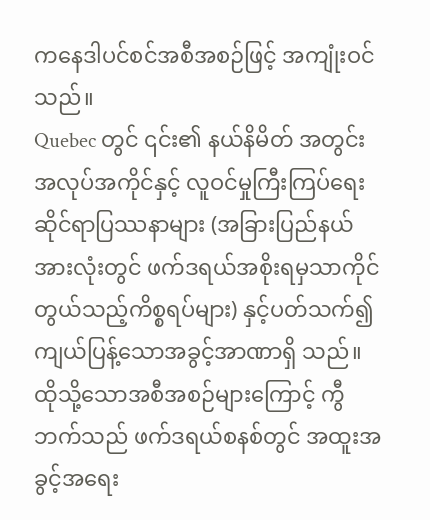ကနေဒါပင်စင်အစီအစဉ်ဖြင့် အကျုံးဝင်သည်။
Quebec တွင် ၎င်း၏ နယ်နိမိတ် အတွင်းအလုပ်အကိုင်နှင့် လူဝင်မှုကြီးကြပ်ရေးဆိုင်ရာပြဿနာများ (အခြားပြည်နယ်အားလုံးတွင် ဖက်ဒရယ်အစိုးရမှသာကိုင်တွယ်သည့်ကိစ္စရပ်များ) နှင့်ပတ်သက်၍ ကျယ်ပြန့်သောအခွင့်အာဏာရှိ သည်။ ထိုသို့သောအစီအစဉ်များကြောင့် ကွီဘက်သည် ဖက်ဒရယ်စနစ်တွင် အထူးအခွင့်အရေး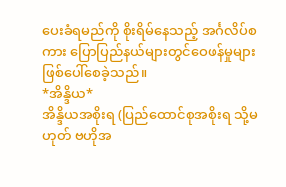ပေးခံရမည်ကို စိုးရိမ်နေသည့် အင်္ဂလိပ်စကား ပြောပြည်နယ်များတွင်ဝေဖန်မှုများ ဖြစ်ပေါ်စေခဲ့သည်။
*အိန္ဒိယ*
အိန္ဒိယအစိုးရ (ပြည်ထောင်စုအစိုးရ သို့မဟုတ် ဗဟိုအ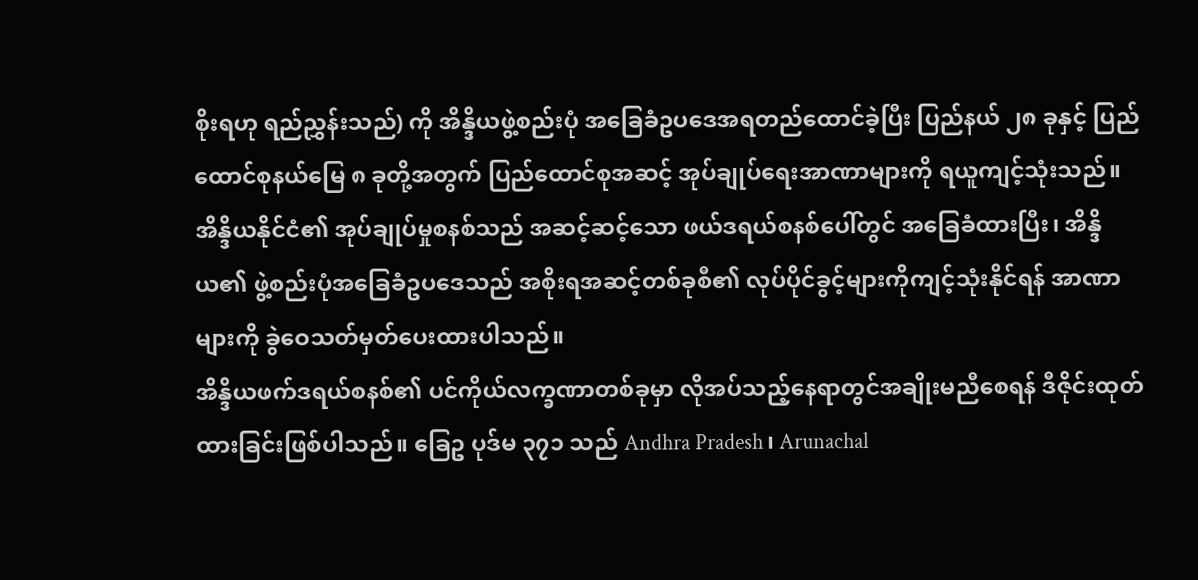စိုးရဟု ရည်ညွှန်းသည်) ကို အိန္ဒိယဖွဲ့စည်းပုံ အခြေခံဥပဒေအရတည်ထောင်ခဲ့ပြီး ပြည်နယ် ၂၈ ခုနှင့် ပြည်ထောင်စုနယ်မြေ ၈ ခုတို့အတွက် ပြည်ထောင်စုအဆင့် အုပ်ချုပ်ရေးအာဏာများကို ရယူကျင့်သုံးသည်။
အိန္ဒိယနိုင်ငံ၏ အုပ်ချုပ်မှုစနစ်သည် အဆင့်ဆင့်သော ဖယ်ဒရယ်စနစ်ပေါ်တွင် အခြေခံထားပြီး၊ အိန္ဒိယ၏ ဖွဲ့စည်းပုံအခြေခံဥပဒေသည် အစိုးရအဆင့်တစ်ခုစီ၏ လုပ်ပိုင်ခွင့်များကိုကျင့်သုံးနိုင်ရန် အာဏာများကို ခွဲဝေသတ်မှတ်ပေးထားပါသည်။
အိန္ဒိယဖက်ဒရယ်စနစ်၏ ပင်ကိုယ်လက္ခဏာတစ်ခုမှာ လိုအပ်သည့်နေရာတွင်အချိုးမညီစေရန် ဒီဇိုင်းထုတ်ထားခြင်းဖြစ်ပါသည်။ ခြေဥ ပုဒ်မ ၃၇၁ သည် Andhra Pradesh၊ Arunachal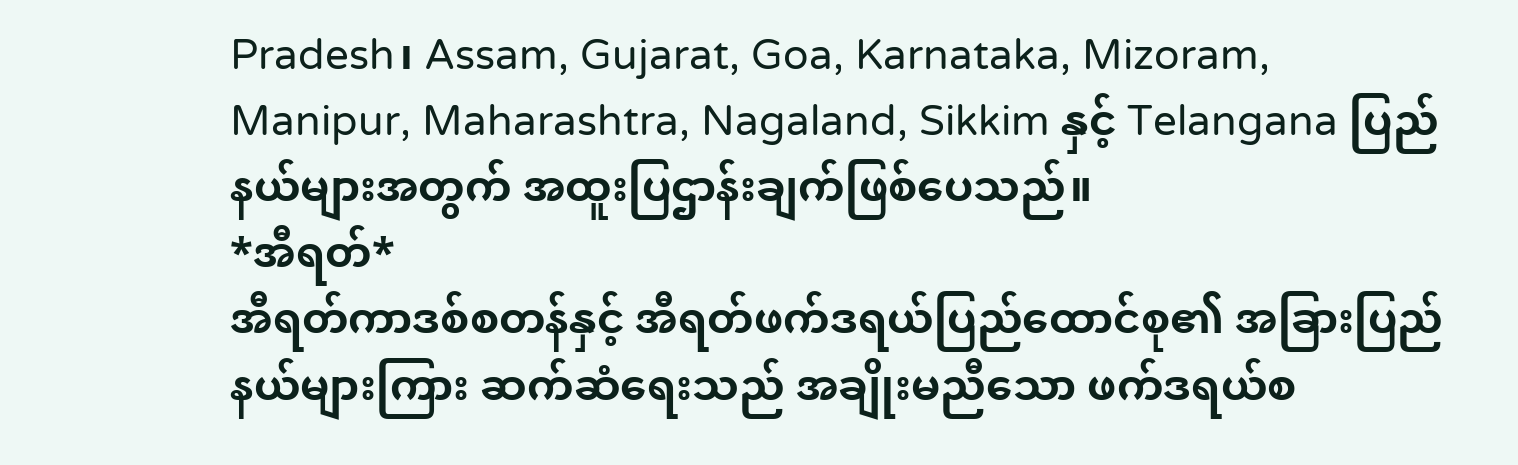Pradesh၊ Assam, Gujarat, Goa, Karnataka, Mizoram, Manipur, Maharashtra, Nagaland, Sikkim နှင့် Telangana ပြည်နယ်များအတွက် အထူးပြဌာန်းချက်ဖြစ်ပေသည်။
*အီရတ်*
အီရတ်ကာဒစ်စတန်နှင့် အီရတ်ဖက်ဒရယ်ပြည်ထောင်စု၏ အခြားပြည်နယ်များကြား ဆက်ဆံရေးသည် အချိုးမညီသော ဖက်ဒရယ်စ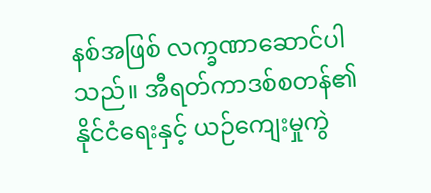နစ်အဖြစ် လက္ခဏာဆောင်ပါသည်။ အီရတ်ကာဒစ်စတန်၏ နိုင်ငံရေးနှင့် ယဉ်ကျေးမှုကွဲ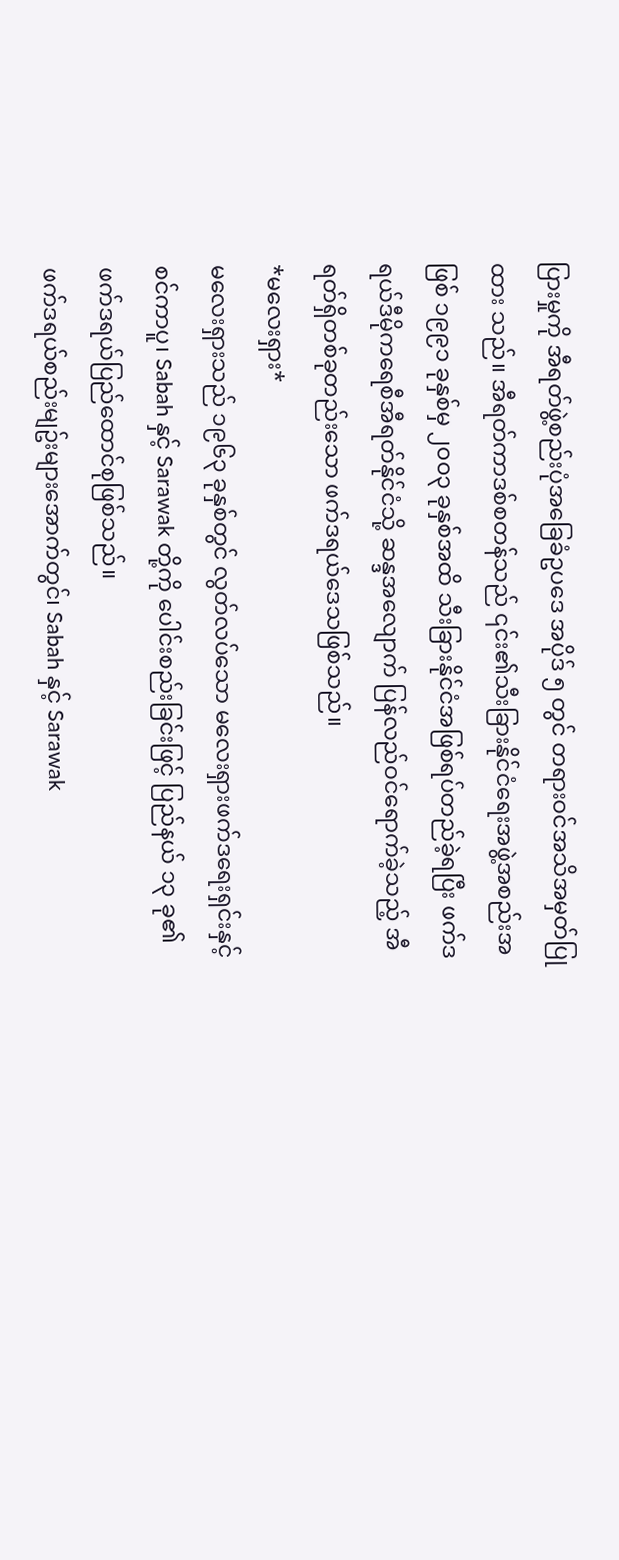ပြားမှုကို အီရတ်ဖွဲ့စည်းပုံအခြေခံဥပဒေ အပိုဒ် ၅ တွင် တရားဝင်အသိအမှတ်ပြုထား သည်။ အီရတ်ကာဒစ်စတန်သည် ၎င်း၏သီးခြားနိုင်ငံရေးအဖွဲ့အစည်းအဖြစ် ၁၉၉၁ ခုနှစ်မှ ၂၀၀၃ ခုနှစ်အထိ သီးခြားနိုင်ငံအဖြစ်ရပ်တည်ခဲ့ရပြီး ဖက်ဒရယ်ဒီမိုကရေစီအီရတ်နိုင်ငံသို့ ဆန္ဒအလျောက် ပြန်လည်ဝင်ရောက်ခဲ့သည့် အီရတ်ရှိတစ်ခုတည်းသော ဖက်ဒရယ်ဒေသဖြစ်သည်။
*မလေးရှား*
မလေးရှားသည် ၁၉၆၃ ခုနှစ်တွင် လွတ်လပ်သော မလေးရှားဖက်ဒရေးရှင်းနှင့် စင်ကာပူ၊ Sabah နှင့် Sarawak တို့ကို ပေါင်းစည်းခြင်းဖြင့် ပြည်နယ် ၁၃ ခု၏ ဖက်ဒရယ်ပြည်ထောင်စုဖြစ်သည်။
ဖက်ဒရယ်စည်းမျဥ်းများအောက်တွင်၊ Sabah နှင့် Sarawak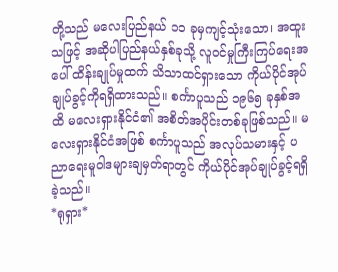တို့သည် မလေးပြည်နယ် ၁၁ ခုမှကျင့်သုံးသော၊ အထူးသဖြင့် အဆိုပါပြည်နယ်နှစ်ခုသို့ လူဝင်မှုကြီးကြပ်ရေးအပေါ် ထိန်းချုပ်မှုထက် သိသာထင်ရှားသော ကိုယ်ပိုင်အုပ်ချုပ်ခွင့်ကိုရရှိထားသည်။ စင်္ကာပူသည် ၁၉၆၅ ခုနှစ်အထိ မလေးရှားနိုင်ငံ၏ အစိတ်အပိုင်းတစ်ခုဖြစ်သည်။ မလေးရှားနိုင်ငံအဖြစ် စင်္ကာပူသည် အလုပ်သမားနှင့် ပညာရေးမူဝါဒများချမှတ်ရာတွင် ကိုယ်ပိုင်အုပ်ချုပ်ခွင့်ရရှိခဲ့သည်။
*ရုရှား*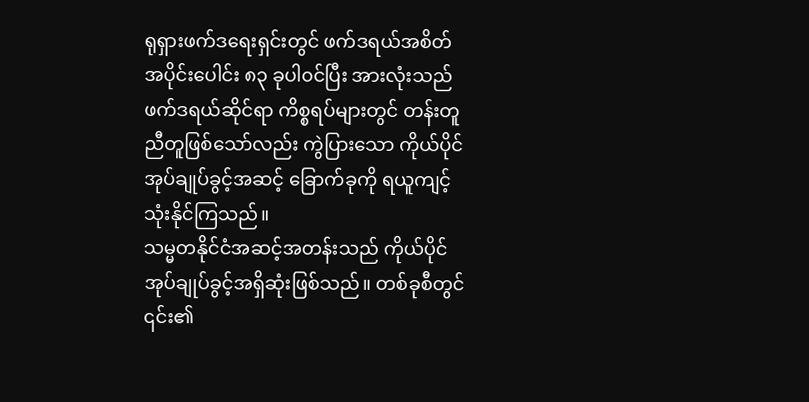ရုရှားဖက်ဒရေးရှင်းတွင် ဖက်ဒရယ်အစိတ်အပိုင်းပေါင်း ၈၃ ခုပါ၀င်ပြီး အားလုံးသည်ဖက်ဒရယ်ဆိုင်ရာ ကိစ္စရပ်များတွင် တန်းတူညီတူဖြစ်သော်လည်း ကွဲပြားသော ကိုယ်ပိုင်အုပ်ချုပ်ခွင့်အဆင့် ခြောက်ခုကို ရယူကျင့်သုံးနိုင်ကြသည်။
သမ္မတနိုင်ငံအဆင့်အတန်းသည် ကိုယ်ပိုင်အုပ်ချုပ်ခွင့်အရှိဆုံးဖြစ်သည်။ တစ်ခုစီတွင် ၎င်း၏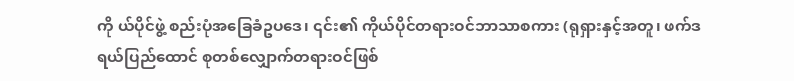ကို ယ်ပိုင်ဖွဲ့ စည်းပုံအခြေခံဥပဒေ၊ ၎င်း၏ ကိုယ်ပိုင်တရားဝင်ဘာသာစကား (ရုရှားနှင့်အတူ၊ ဖက်ဒရယ်ပြည်ထောင် စုတစ်လျှောက်တရားဝင်ဖြစ်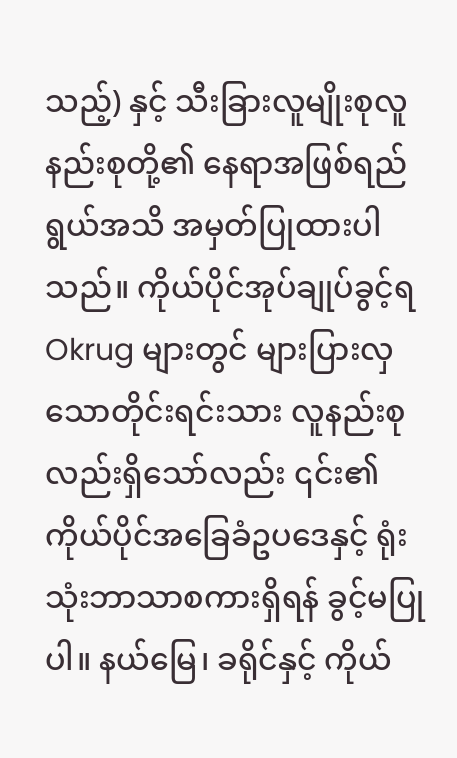သည့်) နှင့် သီးခြားလူမျိုးစုလူနည်းစုတို့၏ နေရာအဖြစ်ရည်ရွယ်အသိ အမှတ်ပြုထားပါသည်။ ကိုယ်ပိုင်အုပ်ချုပ်ခွင့်ရ Okrug များတွင် များပြားလှသောတိုင်းရင်းသား လူနည်းစုလည်းရှိသော်လည်း ၎င်း၏ ကိုယ်ပိုင်အခြေခံဥပဒေနှင့် ရုံးသုံးဘာသာစကားရှိရန် ခွင့်မပြုပါ။ နယ်မြေ၊ ခရိုင်နှင့် ကိုယ်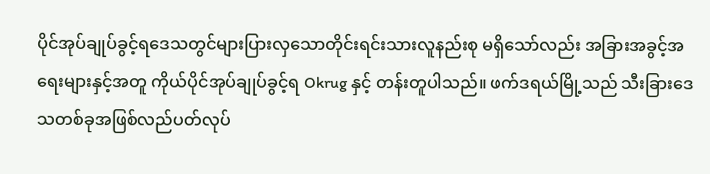ပိုင်အုပ်ချုပ်ခွင့်ရဒေသတွင်များပြားလှသောတိုင်းရင်းသားလူနည်းစု မရှိသော်လည်း အခြားအခွင့်အရေးများနှင့်အတူ ကိုယ်ပိုင်အုပ်ချုပ်ခွင့်ရ Okrug နှင့် တန်းတူပါသည်။ ဖက်ဒရယ်မြို့သည် သီးခြားဒေသတစ်ခုအဖြစ်လည်ပတ်လုပ်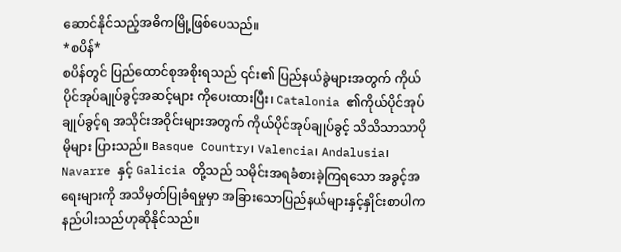ဆောင်နိုင်သည့်အဓိကမြို့ဖြစ်ပေသည်။
*စပိန်*
စပိန်တွင် ပြည်ထောင်စုအစိုးရသည် ၎င်း၏ ပြည်နယ်ခွဲများအတွက် ကိုယ်ပိုင်အုပ်ချုပ်ခွင့်အဆင့်များ ကိုပေးထားပြီး၊ Catalonia ၏ကိုယ်ပိုင်အုပ်ချုပ်ခွင့်ရ အသိုင်းအဝိုင်းများအတွက် ကိုယ်ပိုင်အုပ်ချုပ်ခွင့် သိသိသာသာပိုမိုများ ပြားသည်။ Basque Country၊ Valencia၊ Andalusia၊ Navarre နှင့် Galicia တို့သည် သမိုင်းအရခံစားခဲ့ကြရသော အခွင့်အရေးများကို အသိမှတ်ပြုခံရမှုမှာ အခြားသောပြည်နယ်များနှင့်နှိုင်းစာပါက နည်ပါးသည်ဟုဆိုနိုင်သည်။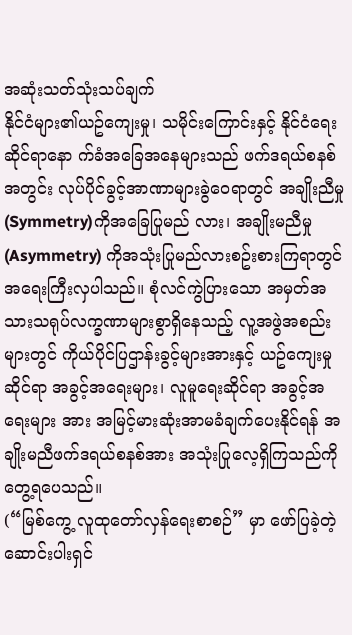အဆုံးသတ်သုံးသပ်ချက်
နိုင်ငံများ၏ယဥ်ကျေးမှု၊ သမိုင်းကြောင်းနှင့် နိုင်ငံရေးဆိုင်ရာနော က်ခံအခြေအနေများသည် ဖက်ဒရယ်စနစ်အတွင်း လုပ်ပိုင်ခွင့်အာဏာများခွဲ၀ေရာတွင် အချိုးညီမှု (Symmetry)ကိုအခြေပြုမည် လား၊ အချိုးမညီမှု (Asymmetry) ကိုအသုံးပြုမည်လားစဥ်းစားကြရာတွင် အရေးကြီးလှပါသည်။ စုံလင်ကွဲပြားသော အမှတ်အသားသရုပ်လက္ခဏာများစွာရှိနေသည့် လူ့အဖွဲအစည်းများတွင် ကိုယ်ပိုင်ပြဌာန်းခွင့်များအားနှင့် ယဥ်ကျေးမှုဆိုင်ရာ အခွင့်အရေးများ၊ လူမူရေးဆိုင်ရာ အခွင့်အရေးများ အား အမြင့်မားဆုံးအာမခံချက်ပေးနိုင်ရန် အချိုးမညီဖက်ဒရယ်စနစ်အား အသုံးပြုလေ့ရှိကြသည်ကို တွေ့ရပေသည်။
(“မြစ်ကွေ့ လူထုတော်လှန်ရေးစာစဉ်” မှာ ဖော်ပြခဲ့တဲ့ ဆောင်းပါးရှင်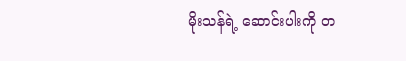မိုးသန်ရဲ့ ဆောင်းပါးကို တ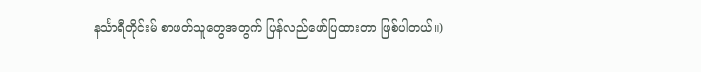နင်္သာရီတိုင်းမ် စာဖတ်သူတွေအတွက် ပြန်လည်ဖော်ပြထားတာ ဖြစ်ပါတယ်။)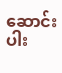ဆောင်းပါး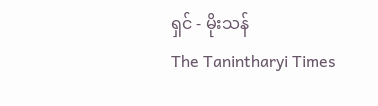ရှင် - မိုးသန်
The Tanintharyi Times